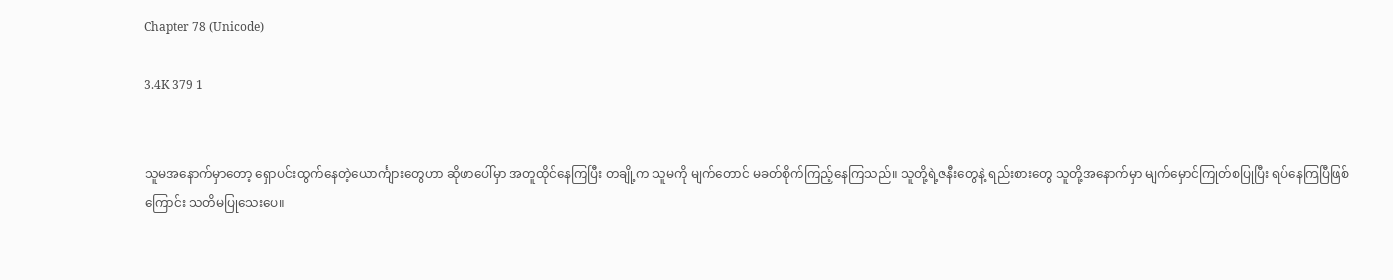Chapter 78 (Unicode)

3.4K 379 1


သူမအနောက်မှာတော့ ရှောပင်းထွက်နေတဲ့ယောင်္ကျားတွေဟာ ဆိုဖာပေါ်မှာ အတူထိုင်နေကြပြီး တချို့က သူမကို မျက်တောင် မခတ်စိုက်ကြည့်နေကြသည်။ သူတို့ရဲ့ဇနီးတွေနဲ့ ရည်းစားတွေ သူတို့အနောက်မှာ မျက်မှောင်ကြုတ်စပြုပြီး ရပ်နေကြပြီဖြစ်ကြောင်း သတိမပြုသေးပေ။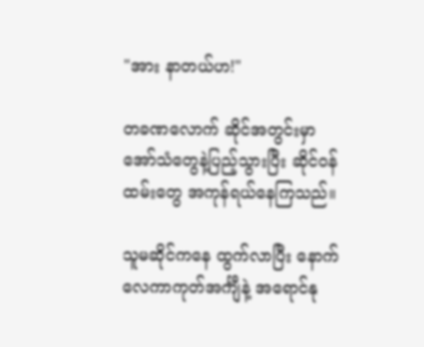"အား နာတယ်ဟ!"

တခဏလောက် ဆိုင်အတွင်းမှာ အော်သံတွေနဲ့ပြည့်သွားပြီး ဆိုင်ဝန်ထမ်းတွေ အကုန်ရယ်နေကြသည်။

သူမဆိုင်ကနေ ထွက်လာပြီး နောက် လေကာကုတ်အင်္ကျီနဲ့ အရောင်နု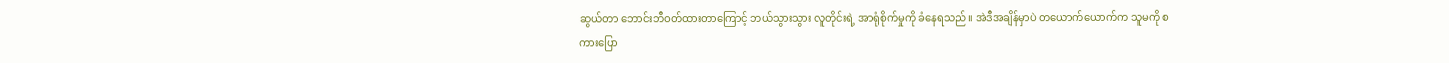ဆွယ်တာ ဘောင်းဘီဝတ်ထားတာကြောင့် ဘယ်သွားသွား လူတိုင်းရဲ့ အာရုံစိုက်မှုကို ခံနေရသည်။ အဲဒီအချိန်မှာပဲ တယောက်ယောက်က သူမကို စကားပြော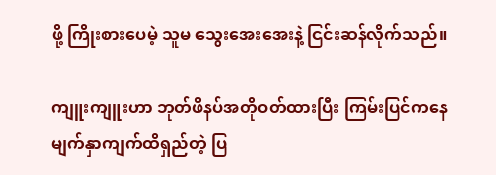ဖို့ ကြိုးစားပေမဲ့ သူမ သွေးအေးအေးနဲ့ ငြင်းဆန်လိုက်သည်။

ကျူးကျူးဟာ ဘုတ်ဖိနပ်အတိုဝတ်ထားပြီး ကြမ်းပြင်ကနေ မျက်နှာကျက်ထိရှည်တဲ့ ပြ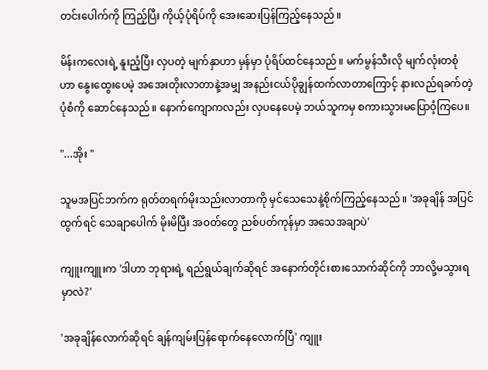တင်းပေါက်ကို ကြည့်ပြီး ကိုယ့်ပုံရိပ်ကို အေးဆေးပြန်ကြည့်နေသည်။

မိန်းကလေးရဲ့ နူးညံ့ပြီး လှပတဲ့ မျက်နှာဟာ မှန်မှာ ပုံရိပ်ထင်နေသည်။ မက်မွန်သီးလို မျက်လုံးတစုံဟာ နွေးထွေးပေမဲ့ အအေးတိုးလာတာနဲ့အမျှ အနည်းငယ်ပိုချွန်ထက်လာတာကြောင့် နားလည်ရခက်တဲ့ပုံစံကို ဆောင်နေသည်။ နောက်ကျောကလည်း လှပနေပေမဲ့ ဘယ်သူကမှ စကားသွားမပြောဝံ့ကြပေ။

"...အိုး "

သူမအပြင်ဘက်က ရုတ်တရက်မိုးသည်းလာတာကို မှင်သေသေနဲ့စိုက်ကြည့်နေသည်။ 'အခုချိန် အပြင်ထွက်ရင် သေချာပေါက် မိုးမိပြီး အဝတ်တွေ ညစ်ပတ်ကုန်မှာ အသေအချာပဲ'

ကျူးကျူးက 'ဒါဟာ ဘုရားရဲ့ ရည်ရွယ်ချက်ဆိုရင် အနောက်တိုင်းစားသောက်ဆိုင်ကို ဘာလို့မသွားရမှာလဲ?'

'အခုချိန်လောက်ဆိုရင် ချန်ကျမ်းပြန်ရောက်နေလောက်ပြီ' ကျူး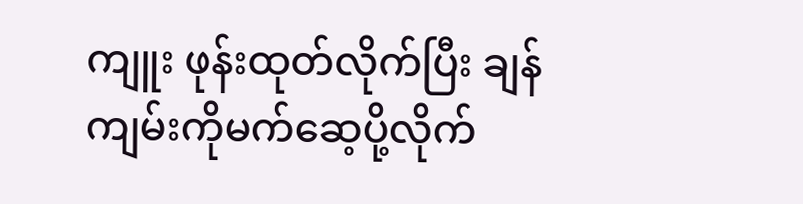ကျူး ဖုန်းထုတ်လိုက်ပြီး ချန်ကျမ်းကိုမက်ဆေ့ပို့လိုက်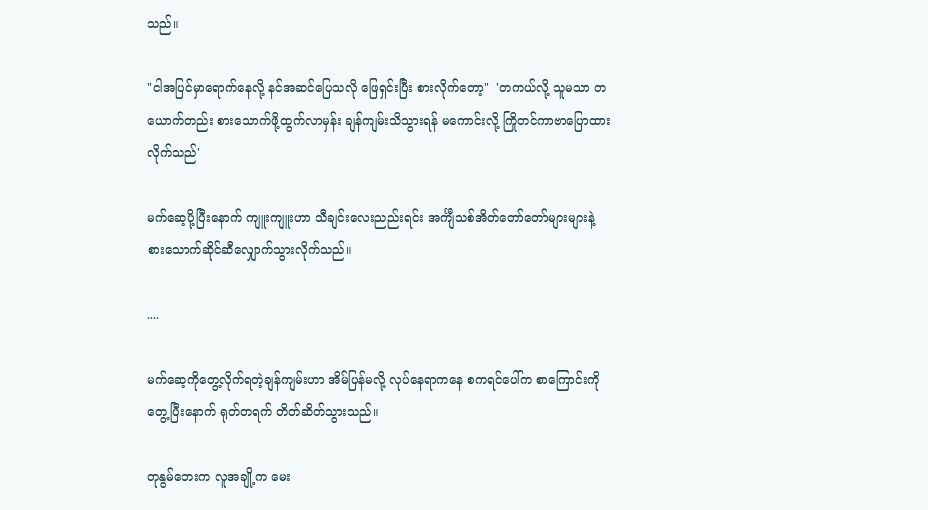သည်။

"ငါအပြင်မှာရောက်နေလို့ နင်အဆင်ပြေသလို ဖြေရှင်းပြီး စားလိုက်တော့"  'တကယ်လို့ သူမသာ တယောက်တည်း စားသောက်ဖို့ထွက်လာမှန်း ချန်ကျမ်းသိသွားရန် မကောင်းလို့ ကြိုတင်ကာဗာပြောထားလိုက်သည်'

မက်ဆေ့ပို့ပြီးနောက် ကျူးကျူးဟာ သီချင်းလေးညည်းရင်း အင်္ကျီသစ်အိတ်တော်တော်များများနဲ့ စားသောက်ဆိုင်ဆီလျှောက်သွားလိုက်သည်။

....

မက်ဆေ့ကိုတွေ့လိုက်ရတဲ့ချန်ကျမ်းဟာ အိမ်ပြန်မလို့ လုပ်နေရာကနေ စကရင်ပေါ်က စာကြောင်းကို တွေ့ပြီးနောက် ရုတ်တရက် တိတ်ဆိတ်သွားသည်။

တုနွမ်ဘေးက လူအချို့က မေး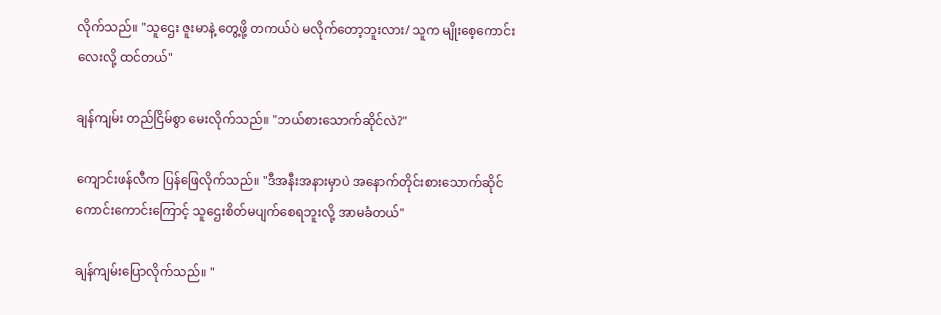လိုက်သည်။ "သူဌေး ဇူးမာနဲ့ တွေ့ဖို့ တကယ်ပဲ မလိုက်တော့ဘူးလား/ သူက မျိုးစေ့ကောင်းလေးလို့ ထင်တယ်"

ချန်ကျမ်း တည်ငြိမ်စွာ မေးလိုက်သည်။ "ဘယ်စားသောက်ဆိုင်လဲ?"

ကျောင်းဖန်လီက ပြန်ဖြေလိုက်သည်။ "ဒီအနီးအနားမှာပဲ အနောက်တိုင်းစားသောက်ဆိုင်ကောင်းကောင်းကြောင့် သူဌေးစိတ်မပျက်စေရဘူးလို့ အာမခံတယ်"

ချန်ကျမ်းပြောလိုက်သည်။ "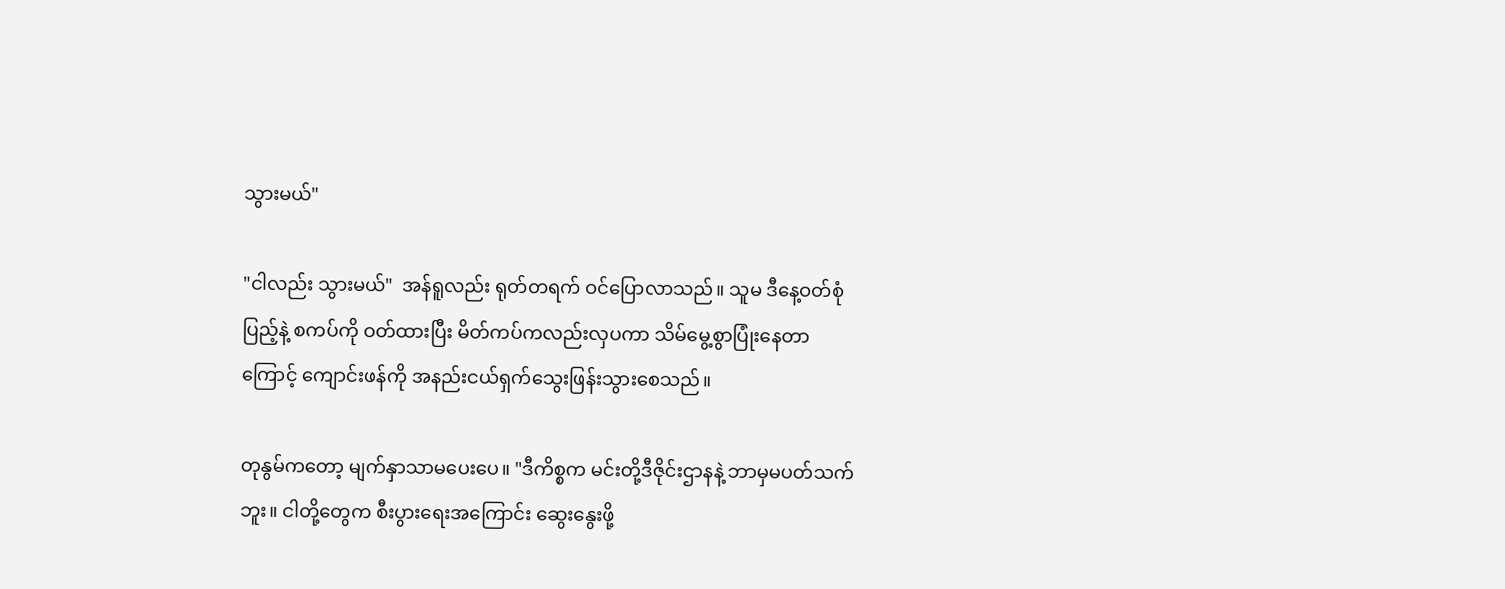သွားမယ်"

"ငါလည်း သွားမယ်"  အန်ရူလည်း ရုတ်တရက် ဝင်ပြောလာသည်။ သူမ ဒီနေ့ဝတ်စုံပြည့်နဲ့ စကပ်ကို ဝတ်ထားပြီး မိတ်ကပ်ကလည်းလှပကာ သိမ်မွေ့စွာပြုံးနေတာကြောင့် ကျောင်းဖန်ကို အနည်းငယ်ရှက်သွေးဖြန်းသွားစေသည်။

တုနွမ်ကတော့ မျက်နှာသာမပေးပေ။ "ဒီကိစ္စက မင်းတို့ဒီဇိုင်းဌာနနဲ့ ဘာမှမပတ်သက်ဘူး။ ငါတို့တွေက စီးပွားရေးအကြောင်း ဆွေးနွေးဖို့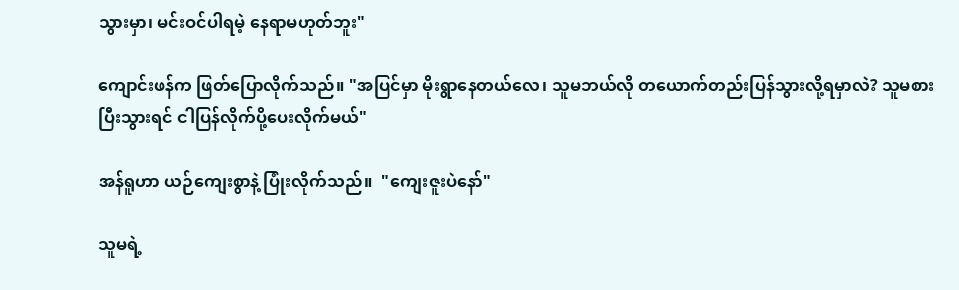သွားမှာ၊ မင်းဝင်ပါရမဲ့ နေရာမဟုတ်ဘူး"

ကျောင်းဖန်က ဖြတ်ပြောလိုက်သည်။ "အပြင်မှာ မိုးရွာနေတယ်လေ၊ သူမဘယ်လို တယောက်တည်းပြန်သွားလို့ရမှာလဲ? သူမစားပြီးသွားရင် ငါပြန်လိုက်ပို့ပေးလိုက်မယ်"

အန်ရူဟာ ယဉ်ကျေးစွာနဲ့ ပြုံးလိုက်သည်။  "ကျေးဇူးပဲနော်"

သူမရဲ့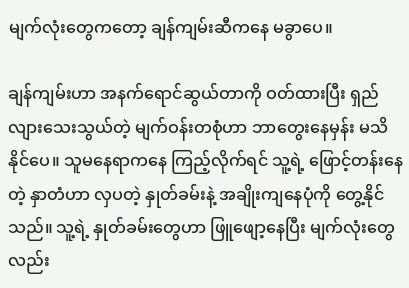မျက်လုံးတွေကတော့ ချန်ကျမ်းဆီကနေ မခွာပေ။

ချန်ကျမ်းဟာ အနက်ရောင်ဆွယ်တာကို ဝတ်ထားပြီး ရှည်လျားသေးသွယ်တဲ့ မျက်ဝန်းတစုံဟာ ဘာတွေးနေမှန်း မသိနိုင်ပေ။ သူမနေရာကနေ ကြည့်လိုက်ရင် သူ့ရဲ့ ဖြောင့်တန်းနေတဲ့ နှာတံဟာ လှပတဲ့ နှုတ်ခမ်းနဲ့ အချိုးကျနေပုံကို တွေ့နိုင်သည်။ သူ့ရဲ့ နှုတ်ခမ်းတွေဟာ ဖြူဖျော့နေပြီး မျက်လုံးတွေလည်း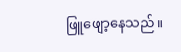ဖြူဖျော့နေသည်။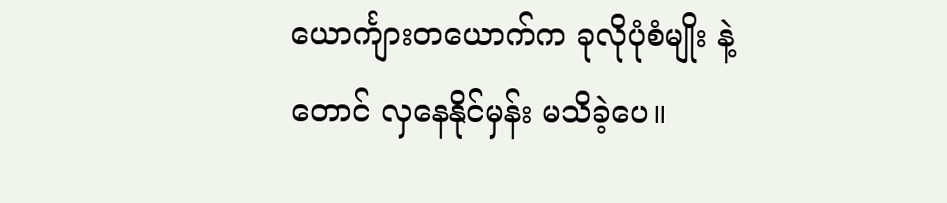ယောင်္ကျားတယောက်က ခုလိုပုံစံမျိုး နဲ့တောင် လှနေနိုင်မှန်း မသိခဲ့ပေ။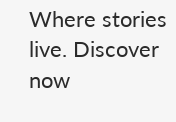Where stories live. Discover now